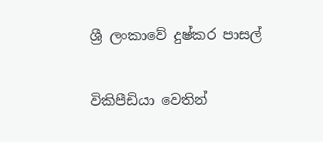ශ්‍රී ලංකාවේ දුෂ්කර පාසල්

විකිපීඩියා වෙතින්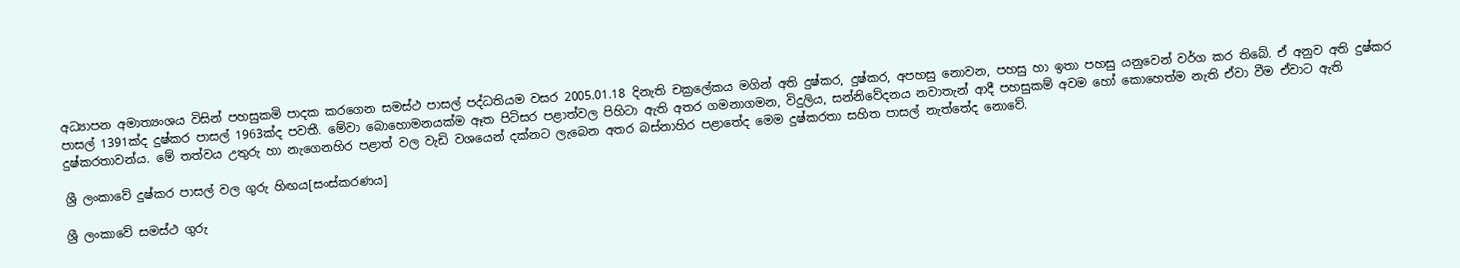අධ්‍යාපන අමාත්‍යංශය විසින් පහසුකමි පාදක කරගෙන සමස්ථ පාසල් පද්ධතියම වසර 2005.01.18 දිනැති චක්‍රලේකය මගින් අති දුෂ්කර, දුෂ්කර, අපහසු නොවන, පහසු හා ඉතා පහසු යනුවෙන් වර්ග කර තිබේ. ඒ අනුව අති දුෂ්කර පාසල් 1391ක්ද දුෂ්කර පාසල් 1963ක්ද පවතී. මේවා බොහොමනයක්ම ඈත පිටිසර පළාත්වල පිහිටා ඇති අතර ගමනාගමන, විදුලිය, සන්නිවේදනය නවාතැන් ආදී පහසුකම් අවම හෝ කොහෙත්ම නැති ඒවා වීම ඒවාට ඇති දුෂ්කරතාවන්ය. මේ තත්වය උතුරු හා නැගෙනහිර පළාත් වල වැඩි වශයෙන් දක්නට ලැබෙන අතර බස්නාහිර පළාතේද මෙම දුෂ්කරතා සහිත පාසල් නැත්තේද නොවේ.

ශ්‍රී ලංකාවේ දුෂ්කර පාසල් වල ගුරු හිඟය[සංස්කරණය]

ශ්‍රී ලංකාවේ සමස්ථ ගුරු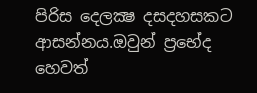පිරිස දෙලක්‍ෂ දසදහසකට ආසන්නය.ඔවුන් ප්‍රභේද හෙවත්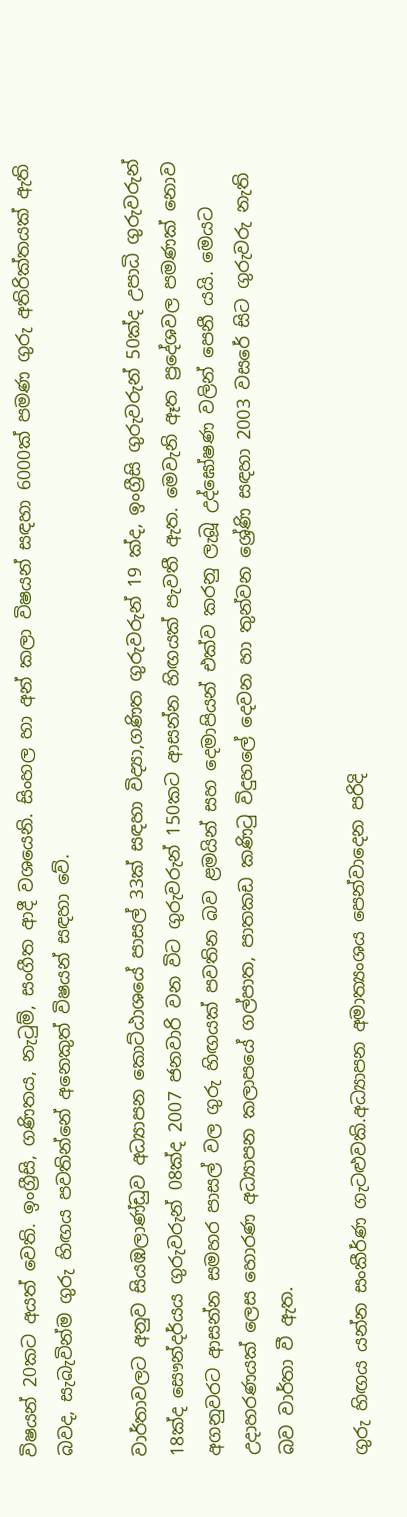විෂයන් 20කට අයත් වෙති. ඉංග්‍රීසි, ගණිතය, නැටුම්, සංගීත ආදී වශයෙනි. සිංහල හා අන් කලා විෂයන් සඳහා 6000ක් පමණ ගුරු අතිරික්තයක් ඇති බවද, සැබැවින්ම ගුරු හිඟය පවතින්නේ අනෙකුත් විෂයන් සඳහා වේ.

වාර්තාවලට අනුව සියඹලාණ්ඩුව අධ්‍යාපන කොට්ඨාශයේ පාසල් 33ක් සඳහා විද්‍යා,ගණිත ගුරුවරුන් 19 ක්ද, ඉංග්‍රීසි ගුරුවරුන් 50ක්ද උපාධි ගුරුවරුන් 18ක්ද සෞන්දර්යය ගුරුවරුන් 08ක්ද 2007 ජනවාරි වන විට ගුරුවරුන් 150කට ආසන්න හිඟයක් පැවතී ඇත. මෙවැනි ඈත ප්‍රදේශවල පමණක් නොව අගනුවරට ආසන්න සමහර පාසල් වල ගුරු හිඟයක් පවතින බව ළමයින් සහ දෙමාපියන් එක්ව කරනු ලැබූ උද්ඝෝෂණ වලින් පෙනී යයි. මෙයට උදාහරණයක් ලෙස හොරණ අධ්‍යාපන කලාපයේ ගල්පාත, පාතකඩ කණිටු විදුහලේ දෙවන හා තුන්වන ශ්‍රේණි සඳහා 2003 වසරේ සිට ගුරුවරු නැති බව වාර්තා වී ඇත.

ගුරු හිඟය යන්න සංකීර්ණ ගැටළුවකි.අධ්‍යාපන අමාත්‍යංශය පෙන්වාදෙන පරිදි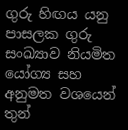ගුරු හිඟය යනු පාසලක ගුරු සංඛ්‍යාව නියමිත යෝග්‍ය සහ අනුමත වශයෙන් තුන්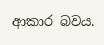ආකාර බවය.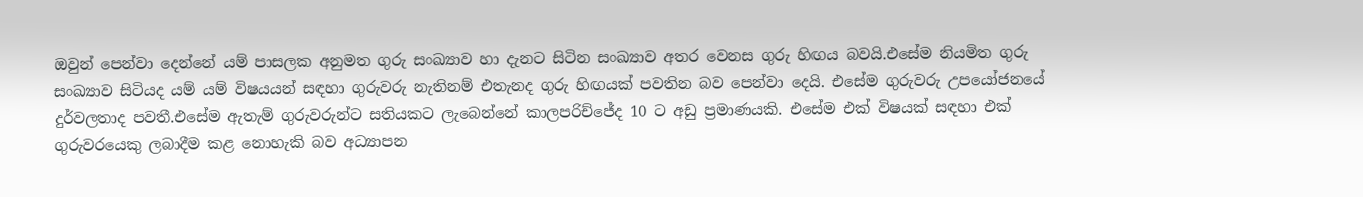ඔවුන් පෙන්වා දෙන්නේ යම් පාසලක අනුමත ගුරු සංඛ්‍යාව හා දැනට සිටින සංඛ්‍යාව අතර වෙනස ගුරු හිඟය බවයි.එසේම නියමිත ගුරු සංඛ්‍යාව සිටියද යම් යම් විෂයයන් සඳහා ගුරුවරු නැතිනම් එතැනද ගුරු හිඟයක් පවතින බව පෙන්වා දෙයි. එසේම ගුරුවරු උපයෝජනයේ දුර්වලතාද පවතී.එසේම ඇතැම් ගුරුවරුන්ට සතියකට ලැබෙන්නේ කාලපරිච්ජේද 10 ට අඩු ප්‍රමාණයකි. එසේම එක් විෂයක් සඳහා එක් ගුරුවරයෙකු ලබාදීම කළ නොහැකි බව අධ්‍යාපන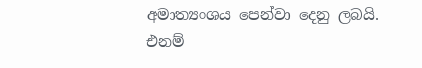අමාත්‍යංශය පෙන්වා දෙනු ලබයි. එනම්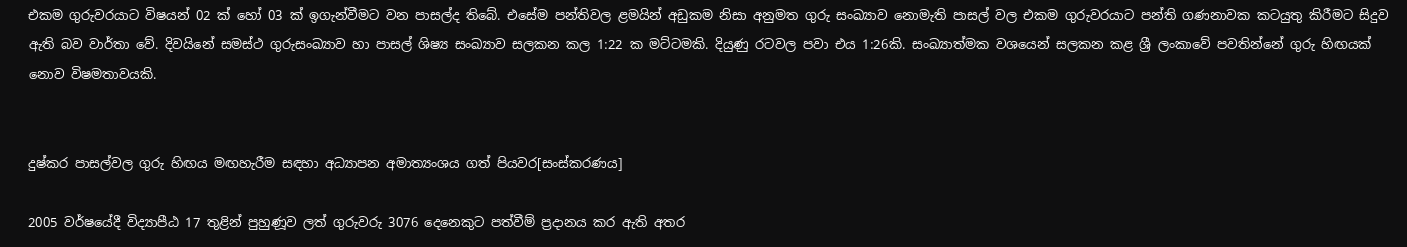එකම ගුරුවරයාට විෂයන් 02 ක් හෝ 03 ක් ඉගැන්වීමට වන පාසල්ද තිබේ. එසේම පන්තිවල ළමයින් අඩුකම නිසා අනුමත ගුරු සංඛ්‍යාව නොමැති පාසල් වල එකම ගුරුවරයාට පන්ති ගණනාවක කටයුතු කිරීමට සිදුව ඇති බව වාර්තා වේ. දිවයිනේ සමස්ථ ගුරුසංඛ්‍යාව හා පාසල් ශිෂ්‍ය සංඛ්‍යාව සලකන කල 1:22 ක මට්ටමකි. දියුණු රටවල පවා එය 1:26කි. සංඛ්‍යාත්මක වශයෙන් සලකන කළ ශ්‍රී ලංකාවේ පවතින්නේ ගුරු හිඟයක් නොව විෂමතාවයකි.


දුෂ්කර පාසල්වල ගුරු හිඟය මඟහැරීම සඳහා අධ්‍යාපන අමාත්‍යංශය ගත් පියවර[සංස්කරණය]

2005 වර්ෂයේදී විද්‍යාපීඨ 17 තුළින් පුහුණූව ලත් ගුරුවරු 3076 දෙනෙකුට පත්වීම් ප්‍රදානය කර ඇති අතර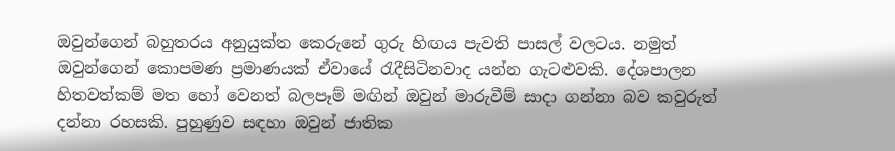ඔවුන්ගෙන් බහුතරය අනුයුක්ත කෙරුනේ ගුරු හිඟය පැවති පාසල් වලටය. නමුත් ඔවුන්ගෙන් කොපමණ ප්‍රමාණයක් ඒවායේ රැදීසිටිනවාද යන්න ගැටළුවකි. දේශපාලන හිතවත්කම් මත හෝ වෙනත් බලපෑම් මඟින් ඔවුන් මාරුවීම් සාදා ගන්නා බව කවුරුත් දන්නා රහසකි. පුහුණුව සඳහා ඔවුන් ජාතික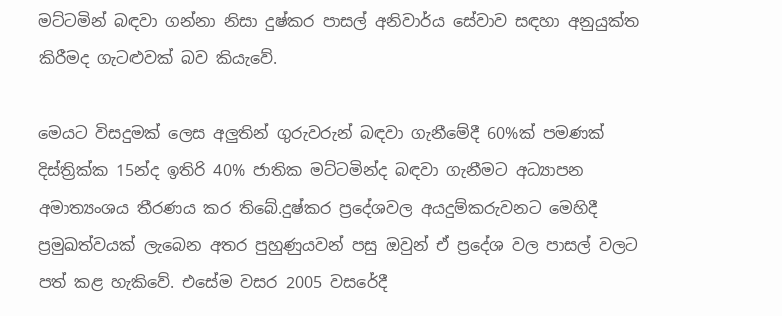මට්ටමින් බඳවා ගන්නා නිසා දුෂ්කර පාසල් අනිවාර්ය සේවාව සඳහා අනුයුක්ත කිරීමද ගැටළුවක් බව කියැවේ.

මෙයට විසදුමක් ලෙස අලුතින් ගුරුවරුන් බඳවා ගැනීමේදී 60%ක් පමණක් දිස්ත්‍රික්ක 15න්ද ඉතිරි 40% ජාතික මට්ටමින්ද බඳවා ගැනීමට අධ්‍යාපන අමාත්‍යංශය තීරණය කර තිබේ.දුෂ්කර ප්‍රදේශවල අයදුම්කරුවනට මෙහිදී ප්‍රමුඛත්වයක් ලැබෙන අතර පුහුණුයවන් පසු ඔවුන් ඒ ප්‍රදේශ වල පාසල් වලට පත් කළ හැකිවේ. එසේම වසර 2005 වසරේදී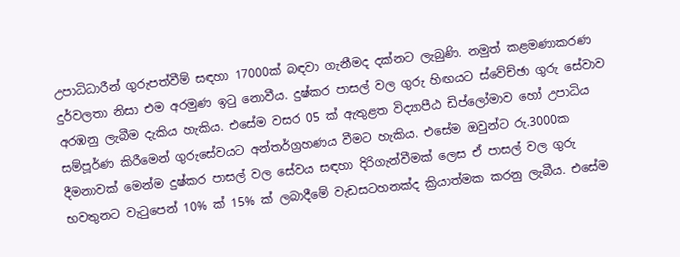උපාධිධාරීන් ගුරුපත්වීම් සඳහා 17000ක් බඳවා ගැනීමද දක්නට ලැබුණි. නමුත් කළමණාකරණ දුර්වලතා නිසා එම අරමුණ ඉටු නොවීය. දුෂ්කර පාසල් වල ගුරු හිඟයට ස්වේච්ඡා ගුරු සේවාව අරඹනු ලැබීම දැකිය හැකිය. එසේම වසර 05 ක් ඇතුළත විද්‍යාපීඨ ඩිප්ලෝමාව හෝ උපාධිය සම්පූර්ණ කිරීමෙන් ගුරුසේවයට අන්තර්ග්‍රහණය වීමට හැකිය. එසේම ඔවුන්ට රු.3000ක දීමනාවක් මෙන්ම දුෂ්කර පාසල් වල සේවය සඳහා දිරිගැන්වීමක් ලෙස ඒ පාසල් වල ගුරු භවතුනට වැටුපෙන් 10% ක් 15% ක් ලබාදීමේ වැඩසටහනක්ද ක්‍රියාත්මක කරනු ලැබීය. එසේම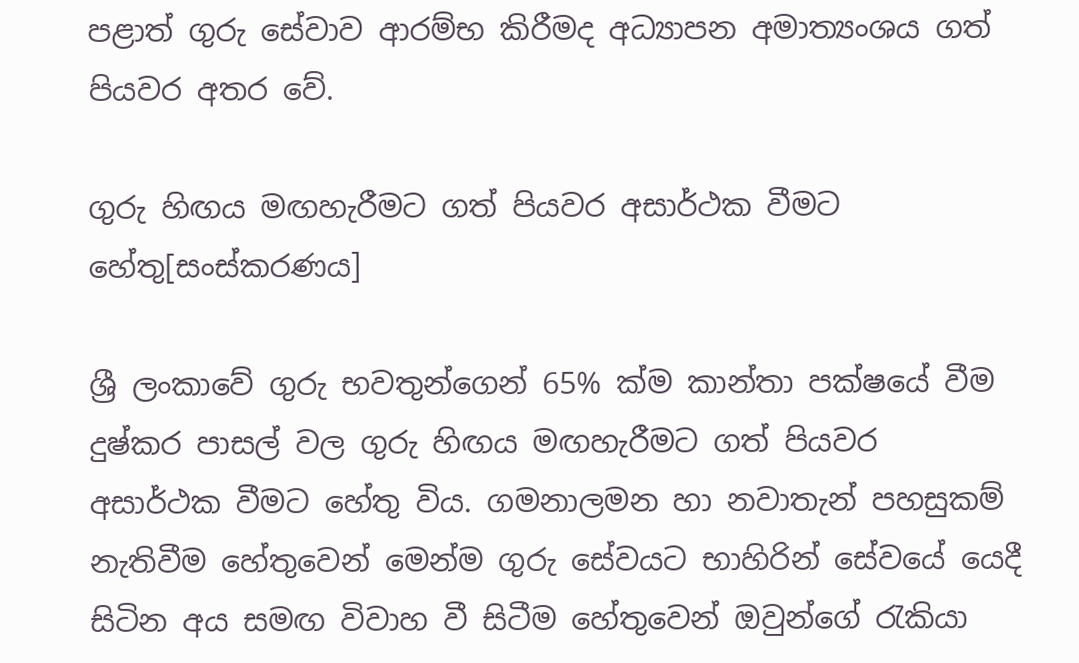පළාත් ගුරු සේවාව ආරම්භ කිරීමද අධ්‍යාපන අමාත්‍යංශය ගත් පියවර අතර වේ.

ගුරු හිඟය මඟහැරීමට ගත් පියවර අසාර්ථක වීමට හේතු[සංස්කරණය]

ශ්‍රී ලංකාවේ ගුරු භවතුන්ගෙන් 65% ක්ම කාන්තා පක්ෂයේ වීම දුෂ්කර පාසල් වල ගුරු හිඟය මඟහැරීමට ගත් පියවර අසාර්ථක වීමට හේතු විය. ගමනාලමන හා නවාතැන් පහසුකම් නැතිවීම හේතුවෙන් මෙන්ම ගුරු සේවයට භාහිරින් සේවයේ යෙදී සිටින අය සමඟ විවාහ වී සිටීම හේතුවෙන් ඔවුන්ගේ රැකියා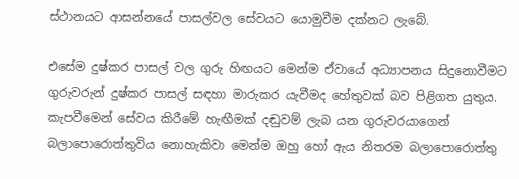ස්ථානයට ආසන්නයේ පාසල්වල සේවයට යොමුවීම දක්නට ලැබේ.

එසේම දුෂ්කර පාසල් වල ගුරු හිඟයට මෙන්ම ඒවායේ අධ්‍යාපනය සිදුනොවීමට ගුරුවරුන් දුෂ්කර පාසල් සඳහා මාරුකර යැවීමද හේතුවක් බව පිළිගත යුතුය. කැපවීමෙන් සේවය කිරීමේ හැඟීමක් දඬුවම් ලැබ යන ගුරුවරයාගෙන් බලාපොරොත්තුවිය නොහැකිවා මෙන්ම ඔහු හෝ ඇය නිතරම බලාපොරොත්තු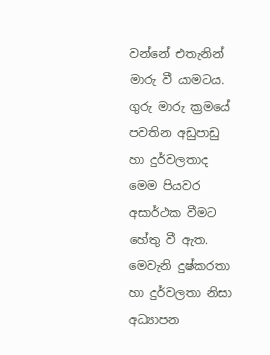වන්නේ එතැනින් මාරු වී යාමටය. ගුරු මාරු ක්‍රමයේ පවතින අඩුපාඩු හා දුර්වලතාද මෙම පියවර අසාර්ථක වීමට හේතු වී ඇත. මෙවැනි දුෂ්කරතා හා දුර්වලතා නිසා අධ්‍යාපන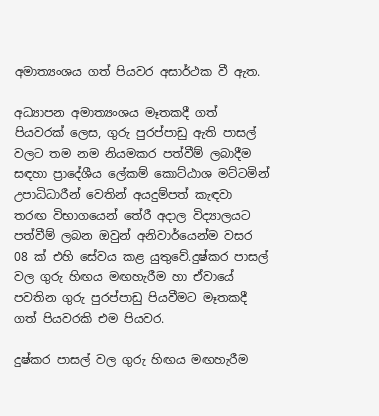අමාත්‍යංශය ගත් පියවර අසාර්ථක වී ඇත.

අධ්‍යාපන අමාත්‍යංශය මෑතකදී ගත් පියවරක් ලෙස, ගුරු පුරප්පාඩු ඇති පාසල් වලට තම නම නියමකර පත්වීම් ලබාදීම සඳහා ප්‍රාදේශීය ලේකම් කොට්ඨාශ මට්ටමින් උපාධිධාරීන් වෙතින් අයදුම්පත් කැඳවා තරඟ විභාගයෙන් තේරී අදාල විද්‍යාලයට පත්වීම් ලබන ඔවුන් අනිවාර්යෙන්ම වසර 08 ක් එහි සේවය කළ යුතුවේ.දුෂ්කර පාසල් වල ගුරු හිඟය මඟහැරීම හා ඒවායේ පවතින ගුරු පුරප්පාඩු පියවීමට මෑතකදී ගත් පියවරකි එම පියවර.

දුෂ්කර පාසල් වල ගුරු හිඟය මඟහැරීම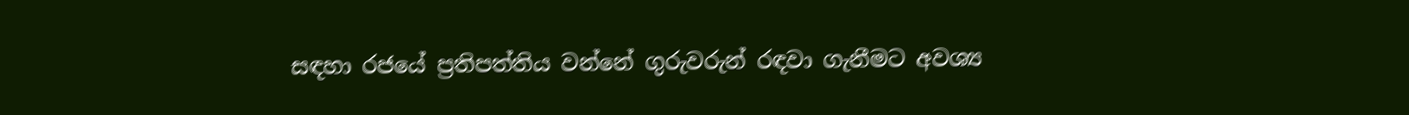සඳහා රජයේ ප්‍රතිපත්තිය වන්නේ ගුරුවරුන් රඳවා ගැනීමට අවශ්‍ය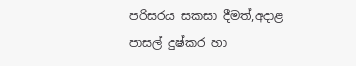පරිසරය සකසා දීමත්,අදාළ පාසල් දුෂ්කර හා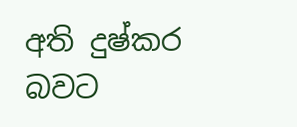අති දුෂ්කර බවට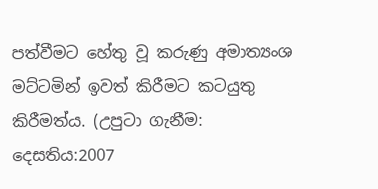පත්වීමට හේතු වූ කරුණු අමාත්‍යංශ මට්ටමින් ඉවත් කිරීමට කටයුතු කිරීමත්ය. (උපුටා ගැනීම: දෙසතිය:2007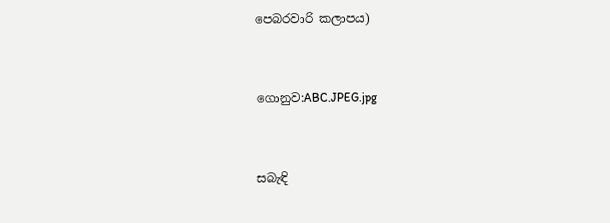පෙබරවාරි කලාපය)


ගොනුව:ABC.JPEG.jpg


සබැඳි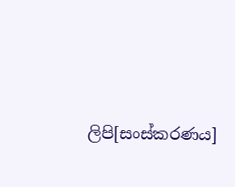ලිපි[සංස්කරණය]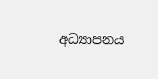අධ්‍යාපනය